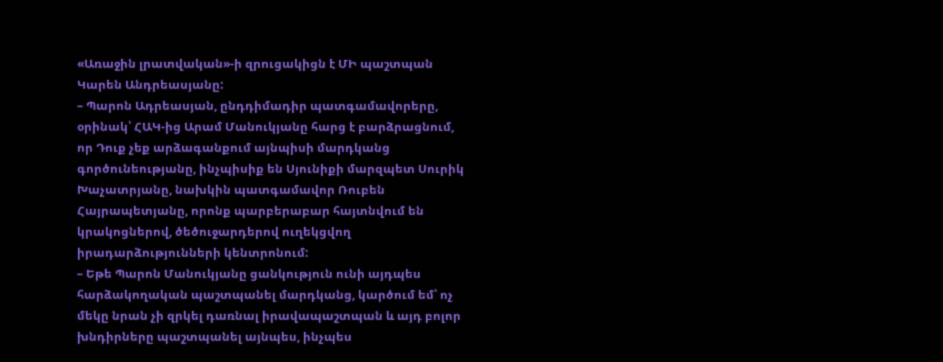«Առաջին լրատվական»-ի զրուցակիցն է ՄԻ պաշտպան Կարեն Անդրեասյանը:
– Պարոն Ադրեասյան, ընդդիմադիր պատգամավորերը, օրինակ՝ ՀԱԿ-ից Արամ Մանուկյանը հարց է բարձրացնում, որ Դուք չեք արձագանքում այնպիսի մարդկանց գործունեությանը, ինչպիսիք են Սյունիքի մարզպետ Սուրիկ Խաչատրյանը, նախկին պատգամավոր Ռուբեն Հայրապետյանը, որոնք պարբերաբար հայտնվում են կրակոցներով, ծեծուջարդերով ուղեկցվող իրադարձությունների կենտրոնում:
– Եթե Պարոն Մանուկյանը ցանկություն ունի այդպես հարձակողական պաշտպանել մարդկանց, կարծում եմ՝ ոչ մեկը նրան չի զրկել դառնալ իրավապաշտպան և այդ բոլոր խնդիրները պաշտպանել այնպես, ինչպես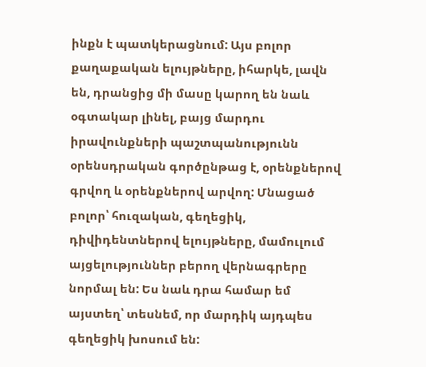ինքն է պատկերացնում: Այս բոլոր քաղաքական ելույթները, իհարկե, լավն են, դրանցից մի մասը կարող են նաև օգտակար լինել, բայց մարդու իրավունքների պաշտպանությունն օրենսդրական գործընթաց է, օրենքներով գրվող և օրենքներով արվող: Մնացած բոլոր՝ հուզական, գեղեցիկ, դիվիդենտներով ելույթները, մամուլում այցելություններ բերող վերնագրերը նորմալ են: Ես նաև դրա համար եմ այստեղ՝ տեսնեմ, որ մարդիկ այդպես գեղեցիկ խոսում են: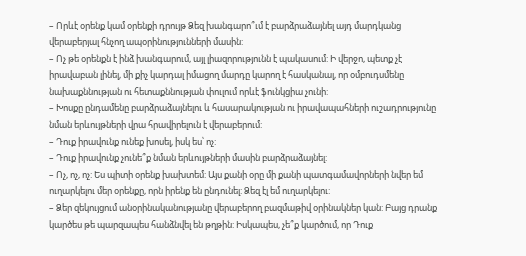– Որևէ օրենք կամ օրենքի դրույթ Ձեզ խանգարո՞ւմ է բարձրաձայնել այդ մարդկանց վերաբերյալ հնչող ապօրինությունների մասին:
– Ոչ թե օրենքն է ինձ խանգարում, այլ լիազորությունն է պակասում: Ի վերջո, պետք չէ իրավաբան լինել, մի քիչ կարդալ իմացող մարդը կարող է հասկանալ, որ օմբուդսմենը նախաքննության ու հետաքննության փուլում որևէ ֆունկցիա չունի:
– Խոսքը ընդամենը բարձրաձայնելու և հասարակության ու իրավապահների ուշադրությունը նման երևույթների վրա հրավիրելուն է վերաբերում:
– Դուք իրավունք ունեք խոսել, իսկ ես՝ ոչ:
– Դուք իրավունք չունե՞ք նման երևույթների մասին բարձրաձայնել:
– Ոչ, ոչ, ոչ: Ես պիտի օրենք խախտեմ: Այս քանի օրը մի քանի պատգամավորների նվեր եմ ուղարկելու մեր օրենքը, որն իրենք են ընդունել: Ձեզ էլ եմ ուղարկելու:
– Ձեր զեկույցում անօրինականությանը վերաբերող բազմաթիվ օրինակներ կան: Բայց դրանք կարծես թե պարզապես հանձնվել են թղթին: Իսկապես, չե՞ք կարծում, որ Դուք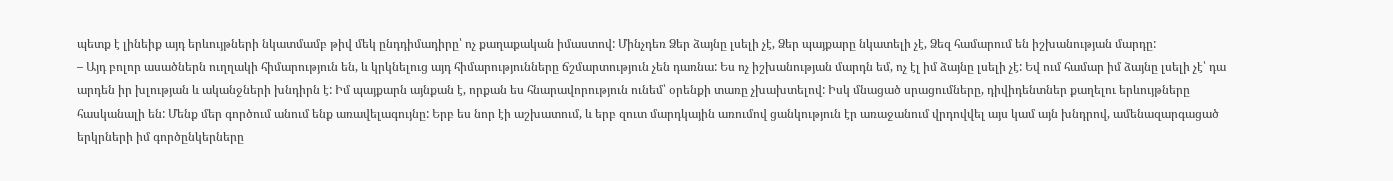պետք է լինեիք այդ երևույթների նկատմամբ թիվ մեկ ընդդիմադիրը՝ ոչ քաղաքական իմաստով: Մինչդեռ Ձեր ձայնը լսելի չէ, Ձեր պայքարը նկատելի չէ, Ձեզ համարում են իշխանության մարդը:
– Այդ բոլոր ասածներն ուղղակի հիմարություն են, և կրկնելուց այդ հիմարությունները ճշմարտություն չեն դառնա: Ես ոչ իշխանության մարդն եմ, ոչ էլ իմ ձայնը լսելի չէ: Եվ ում համար իմ ձայնը լսելի չէ՝ դա արդեն իր խլության և ականջների խնդիրն է: Իմ պայքարն այնքան է, որքան ես հնարավորություն ունեմ՝ օրենքի տառը չխախտելով: Իսկ մնացած սրացումները, դիվիդենտներ քաղելու երևույթները հասկանալի են: Մենք մեր գործում անում ենք առավելագույնը: Երբ ես նոր էի աշխատում, և երբ զուտ մարդկային առումով ցանկություն էր առաջանում վրդովվել այս կամ այն խնդրով, ամենազարգացած երկրների իմ գործընկերները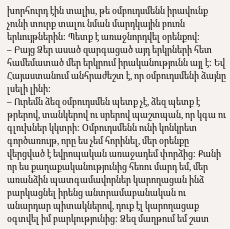խորհուրդ էին տալիս, թե օմբուդսմենն իրավունք չունի տուրք տալու նման մարդկային բուռն երևույթներին: Պետք է առաջնորդվել օրենքով:
– Բայց Ձեր ասած զարգացած այդ երկրների հետ համեմատած մեր երկրում իրականությունն այլ է: Եվ Հայաստանում անհրաժեշտ է, որ օմբուդսմենի ձայնը լսելի լինի:
– Ուրեմն ձեզ օմբուդսմեն պետք չէ, ձեզ պետք է թրերով, տանկերով ու սրերով պաշտպան, որ կգա ու գլուխներ կկտրի: Օմբուդսմենն ունի կոնկրետ գործառույթ, որը ես չեմ հորինել, մեր օրենքը վերցված է եվրոպական առաջադեմ փորձից: Քանի որ ես քաղաքականությունից հեռու մարդ եմ, մեր առանձին պատգամավորներ կարողացան ինձ բարկացնել իրենց անտրամաբանական ու անարդար պիտակներով, դուք էլ կարողացաք օգտվել իմ բարկությունից: Ձեզ մաղթում եմ շատ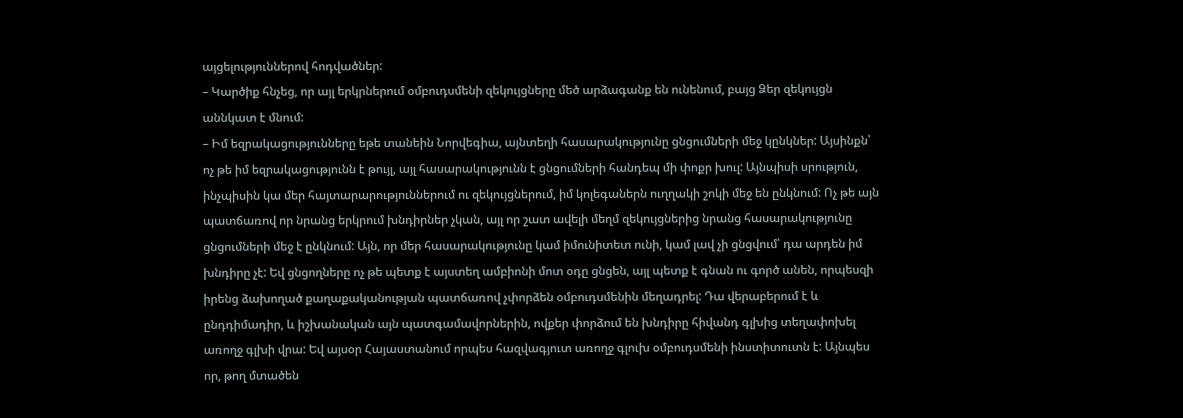այցելություններով հոդվածներ:
– Կարծիք հնչեց, որ այլ երկրներում օմբուդսմենի զեկույցները մեծ արձագանք են ունենում, բայց Ձեր զեկույցն աննկատ է մնում:
– Իմ եզրակացությունները եթե տանեին Նորվեգիա, այնտեղի հասարակությունը ցնցումների մեջ կընկներ: Այսինքն՝ ոչ թե իմ եզրակացությունն է թույլ, այլ հասարակությունն է ցնցումների հանդեպ մի փոքր խուլ: Այնպիսի սրություն, ինչպիսին կա մեր հայտարարություններում ու զեկույցներում, իմ կոլեգաներն ուղղակի շոկի մեջ են ընկնում: Ոչ թե այն պատճառով որ նրանց երկրում խնդիրներ չկան, այլ որ շատ ավելի մեղմ զեկույցներից նրանց հասարակությունը ցնցումների մեջ է ընկնում: Այն, որ մեր հասարակությունը կամ իմունիտետ ունի, կամ լավ չի ցնցվում՝ դա արդեն իմ խնդիրը չէ: Եվ ցնցողները ոչ թե պետք է այստեղ ամբիոնի մոտ օդը ցնցեն, այլ պետք է գնան ու գործ անեն, որպեսզի իրենց ձախողած քաղաքականության պատճառով չփորձեն օմբուդսմենին մեղադրել: Դա վերաբերում է և ընդդիմադիր, և իշխանական այն պատգամավորներին, ովքեր փորձում են խնդիրը հիվանդ գլխից տեղափոխել առողջ գլխի վրա: Եվ այսօր Հայաստանում որպես հազվագյուտ առողջ գլուխ օմբուդսմենի ինստիտուտն է: Այնպես որ, թող մտածեն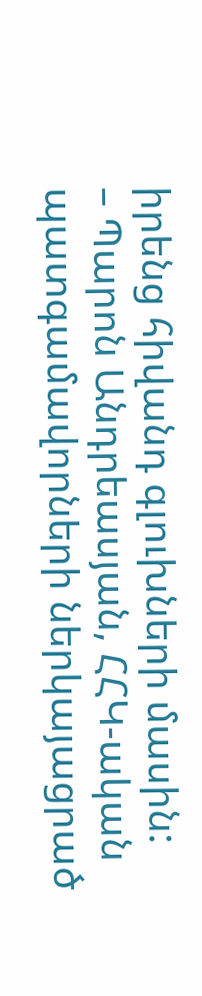իրենց հիվանդ գլուխների մասին:
– Պարոն Անդրեասյան, ՀՀԿ-ական պատգամավորների ներկայացրած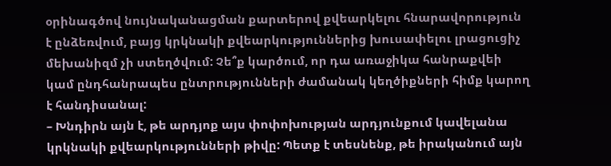օրինագծով նույնականացման քարտերով քվեարկելու հնարավորություն է ընձեռվում, բայց կրկնակի քվեարկություններից խուսափելու լրացուցիչ մեխանիզմ չի ստեղծվում: Չե՞ք կարծում, որ դա առաջիկա հանրաքվեի կամ ընդհանրապես ընտրությունների ժամանակ կեղծիքների հիմք կարող է հանդիսանալ:
– Խնդիրն այն է, թե արդյոք այս փոփոխության արդյունքում կավելանա կրկնակի քվեարկությունների թիվը: Պետք է տեսնենք, թե իրականում այն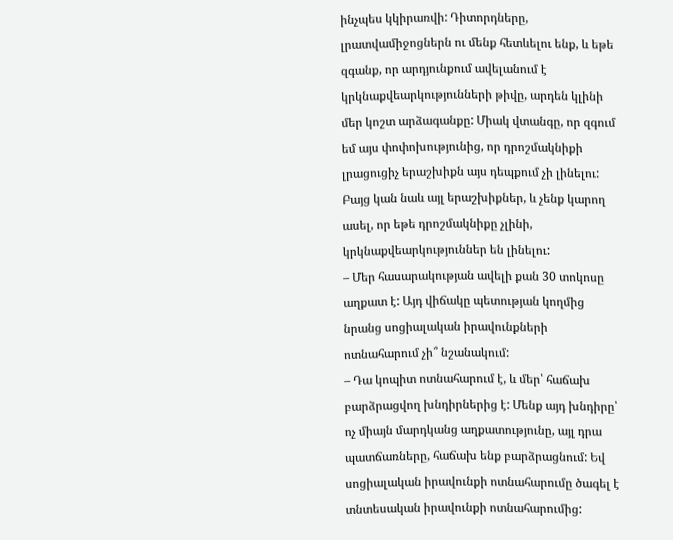ինչպես կկիրառվի: Դիտորդները, լրատվամիջոցներն ու մենք հետևելու ենք, և եթե զգանք, որ արդյունքում ավելանում է կրկնաքվեարկությունների թիվը, արդեն կլինի մեր կոշտ արձագանքը: Միակ վտանգը, որ զգում եմ այս փոփոխությունից, որ դրոշմակնիքի լրացուցիչ երաշխիքն այս դեպքում չի լինելու: Բայց կան նաև այլ երաշխիքներ, և չենք կարող ասել, որ եթե դրոշմակնիքը չլինի, կրկնաքվեարկություններ են լինելու:
– Մեր հասարակության ավելի քան 30 տոկոսը աղքատ է: Այդ վիճակը պետության կողմից նրանց սոցիալական իրավունքների ոտնահարում չի՞ նշանակում:
– Դա կոպիտ ոտնահարում է, և մեր՝ հաճախ բարձրացվող խնդիրներից է: Մենք այդ խնդիրը՝ ոչ միայն մարդկանց աղքատությունը, այլ դրա պատճառները, հաճախ ենք բարձրացնում: Եվ սոցիալական իրավունքի ոտնահարումը ծագել է տնտեսական իրավունքի ոտնահարումից: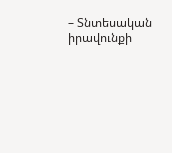– Տնտեսական իրավունքի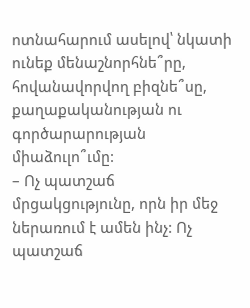ոտնահարում ասելով՝ նկատի ունեք մենաշնորհնե՞րը, հովանավորվող բիզնե՞սը, քաղաքականության ու գործարարության միաձուլո՞ւմը:
– Ոչ պատշաճ մրցակցությունը, որն իր մեջ ներառում է ամեն ինչ: Ոչ պատշաճ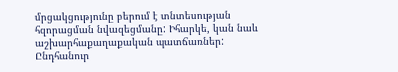մրցակցությունը բերում է տնտեսության հզորացման նվազեցմանը: Իհարկե, կան նաև աշխարհաքաղաքական պատճառներ: Ընդհանուր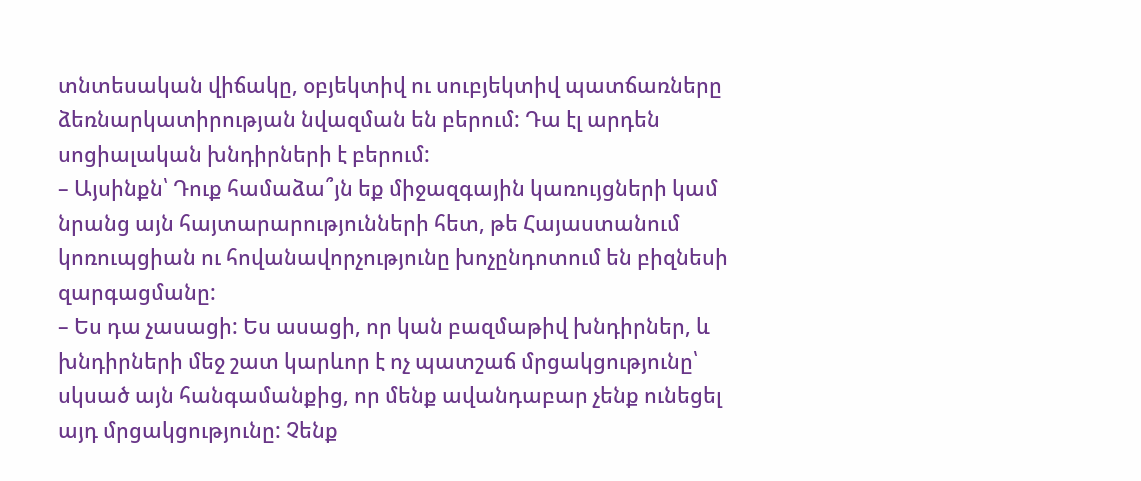տնտեսական վիճակը, օբյեկտիվ ու սուբյեկտիվ պատճառները ձեռնարկատիրության նվազման են բերում: Դա էլ արդեն սոցիալական խնդիրների է բերում:
– Այսինքն՝ Դուք համաձա՞յն եք միջազգային կառույցների կամ նրանց այն հայտարարությունների հետ, թե Հայաստանում կոռուպցիան ու հովանավորչությունը խոչընդոտում են բիզնեսի զարգացմանը:
– Ես դա չասացի: Ես ասացի, որ կան բազմաթիվ խնդիրներ, և խնդիրների մեջ շատ կարևոր է ոչ պատշաճ մրցակցությունը՝ սկսած այն հանգամանքից, որ մենք ավանդաբար չենք ունեցել այդ մրցակցությունը: Չենք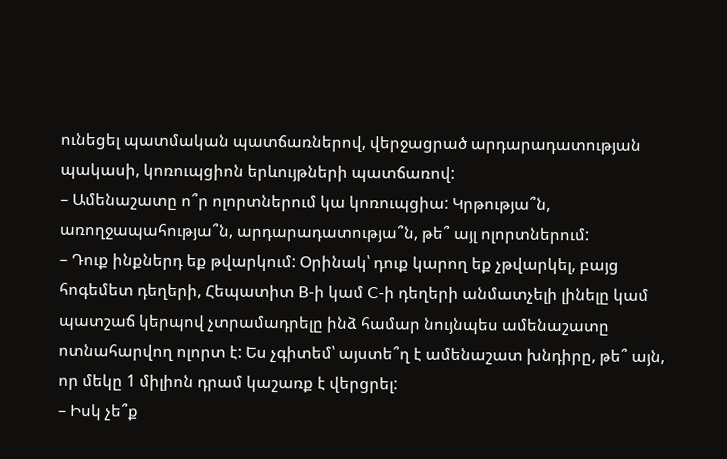ունեցել պատմական պատճառներով, վերջացրած արդարադատության պակասի, կոռուպցիոն երևույթների պատճառով:
– Ամենաշատը ո՞ր ոլորտներում կա կոռուպցիա: Կրթությա՞ն, առողջապահությա՞ն, արդարադատությա՞ն, թե՞ այլ ոլորտներում:
– Դուք ինքներդ եք թվարկում: Օրինակ՝ դուք կարող եք չթվարկել, բայց հոգեմետ դեղերի, Հեպատիտ B-ի կամ C-ի դեղերի անմատչելի լինելը կամ պատշաճ կերպով չտրամադրելը ինձ համար նույնպես ամենաշատը ոտնահարվող ոլորտ է: Ես չգիտեմ՝ այստե՞ղ է ամենաշատ խնդիրը, թե՞ այն, որ մեկը 1 միլիոն դրամ կաշառք է վերցրել:
– Իսկ չե՞ք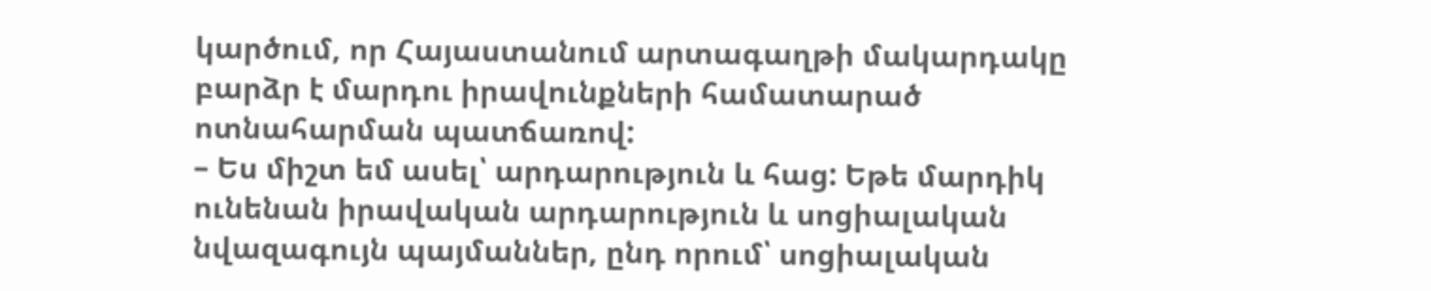կարծում, որ Հայաստանում արտագաղթի մակարդակը բարձր է մարդու իրավունքների համատարած ոտնահարման պատճառով:
– Ես միշտ եմ ասել՝ արդարություն և հաց: Եթե մարդիկ ունենան իրավական արդարություն և սոցիալական նվազագույն պայմաններ, ընդ որում՝ սոցիալական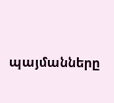պայմանները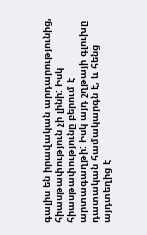գալիս են իրավական արդարությունից, հիասթափություն չի լինի: Իսկ հիասթափությունը բերում է արտագաղթի: Իսկ այդ շղթայի գլուխը դատական համակարգն է, և հենց այդտեղից է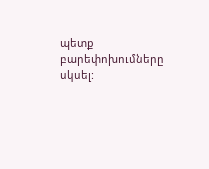պետք բարեփոխումները սկսել: